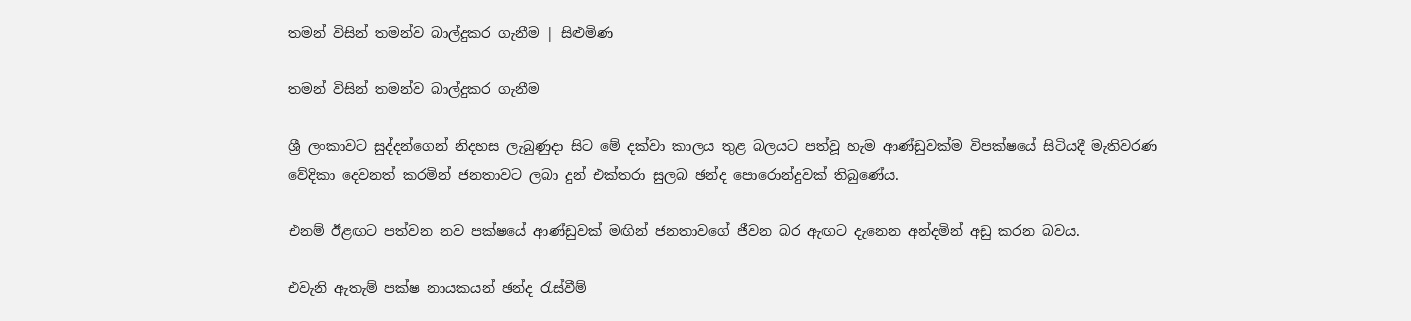තමන් විසින් තමන්ව බාල්දුකර ගැනීම | සිළුමිණ

තමන් විසින් තමන්ව බාල්දුකර ගැනීම

ශ්‍රී ලංකාවට සුද්දන්ගෙන් නිදහස ලැබුණුදා සිට මේ දක්වා කාලය තුළ බලයට පත්වූ හැම ආණ්ඩුවක්ම විපක්ෂයේ සිටියදී මැතිවරණ වේදිකා දෙවනත් කරමින් ජනතාවට ලබා දුන් එක්තරා සුලබ ඡන්ද පොරොන්දුවක් තිබුණේය.

එනම් ඊළඟට පත්වන නව පක්ෂයේ ආණ්ඩුවක් මඟින් ජනතාවගේ ජීවන බර ඇඟට දැනෙන අන්දමින් අඩු කරන බවය.

එවැනි ඇතැම් පක්ෂ නායකයන් ඡන්ද රැස්වීම්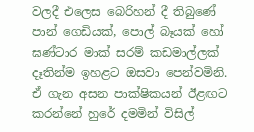වලදී එලෙස බෙරිහන් දී තිබුණේ පාන් ගෙඩියක්, පොල් බෑයක් හෝ ඝණ්ටාර මාක් සරම් කඩමාල්ලක් දෑතින්ම ඉහළට ඔසවා පෙන්වමිනි. ඒ ගැන අසන පාක්ෂිකයන් ඊළඟට කරන්නේ හුරේ දමමින් විසිල්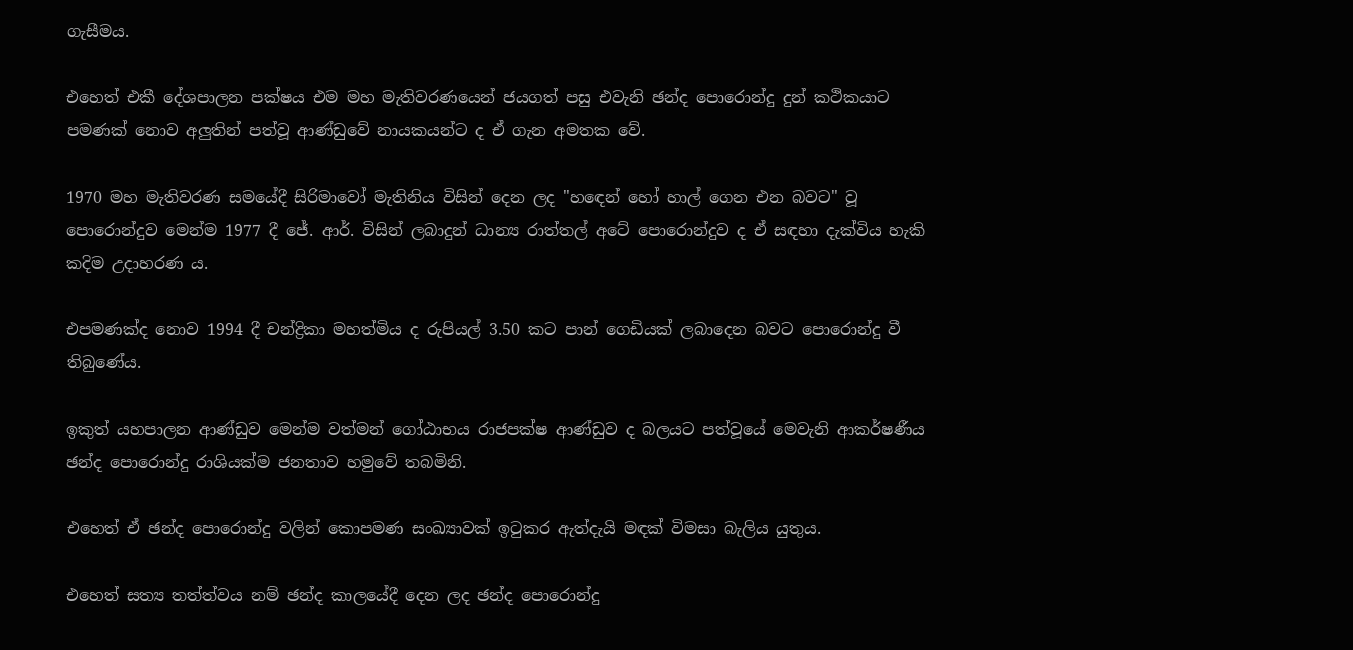ගැසීමය.

එහෙත් එකී දේශපාලන පක්ෂය එම මහ මැතිවරණයෙන් ජයගත් පසු එවැනි ඡන්ද පොරොන්දු දුන් කථිකයාට පමණක් නොව අලුතින් පත්වූ ආණ්ඩුවේ නායකයන්ට ද ඒ ගැන අමතක වේ.

1970 මහ මැතිවරණ සමයේදී සිරිමාවෝ මැතිනිය විසින් දෙන ලද "හඳෙන් හෝ හාල් ගෙන එන බවට" වූ පොරොන්දුව මෙන්ම 1977 දී ජේ. ආර්. විසින් ලබාදුන් ධාන්‍ය රාත්තල් අටේ පොරොන්දුව ද ඒ සඳහා දැක්විය හැකි කදිම උදාහරණ ය.

එපමණක්ද නොව 1994 දී චන්ද්‍රිකා මහත්මිය ද රුපියල් 3.50 කට පාන් ගෙඩියක් ලබාදෙන බවට පොරොන්දු වී තිබු‍ණේය.

ඉකුත් යහපාලන ආණ්ඩුව මෙන්ම වත්මන් ගෝඨාභය රාජපක්ෂ ආණ්ඩුව ද බලයට පත්වූයේ මෙවැනි ආකර්ෂණීය ඡන්ද පොරොන්දු රාශියක්ම ජනතාව හමුවේ තබමිනි.

එහෙත් ඒ ඡන්ද පොරොන්දු වලින් කොපමණ සංඛ්‍යාවක් ඉටුකර ඇත්දැයි මඳක් විමසා බැලිය යුතුය.

එහෙත් සත්‍ය තත්ත්වය නම් ඡන්ද කාලයේදී දෙන ලද ඡන්ද පොරොන්දු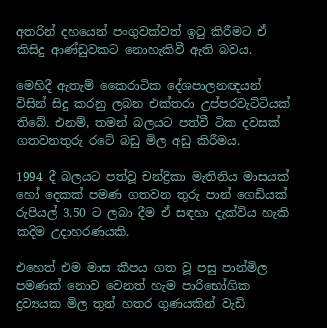අතරින් දහයෙන් පංගුවක්වත් ඉටු කිරීමට ඒ කිසිදු ආණ්ඩුවකට නොහැකිවී ඇති බවය.

මෙහිදී ඇතැම් කෛරාටික දේශපාලනඥයන් විසින් සිදු කරනු ලබන එක්තරා උප්පරවැට්ටියක් තිබේ. එනම්, තමන් බලයට පත්වී ටික දවසක් ගතවනතුරු රටේ බඩු මිල අඩු කිරීමය.

1994 දී බලයට පත්වූ චන්ද්‍රිකා මැතිනිය මාසයක් හෝ දෙකක් පමණ ගතවන තුරු පාන් ගෙඩියක් රුපියල් 3.50 ට ලබා දීම ඒ සඳහා දැක්විය හැකි කදිම උදාහරණයකි.

එහෙත් එම මාස කීපය ගත වූ පසු පාන්මිල පමණක් නොව වෙනත් හැම පාරිභෝගික ද්‍රව්‍යයක මිල තුන් හතර ගුණයකින් වැඩි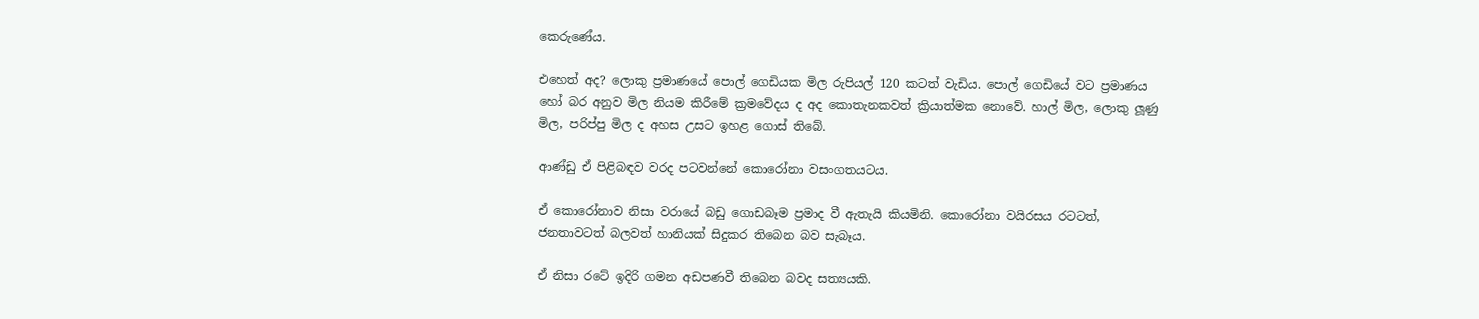කෙරුණේය.

එහෙත් අද? ලොකු ප්‍රමාණයේ පොල් ගෙඩියක මිල රුපියල් 120 කටත් වැඩිය. පොල් ගෙඩියේ වට ප්‍රමාණය හෝ බර අනුව මිල නියම කිරීමේ ක්‍රමවේදය ද අද කොතැනකවත් ක්‍රියාත්මක නොවේ. හාල් මිල, ලොකු ලූණු මිල, පරිප්පු මිල ද අහස උසට ඉහළ ගොස් තිබේ.

ආණ්ඩු ඒ පිළිබඳව වරද පටවන්නේ කොරෝනා වසංගතයටය.

ඒ කොරෝනාව නිසා වරායේ බඩු ගොඩබෑම ප්‍රමාද වී ඇතැයි කියමිනි. කොරෝනා වයිරසය රටටත්, ජනතාවටත් බලවත් හානියක් සිදුකර තිබෙන බව සැබෑය.

ඒ නිසා රටේ ඉදිරි ගමන අඩපණවී තිබෙන බවද සත්‍යයකි.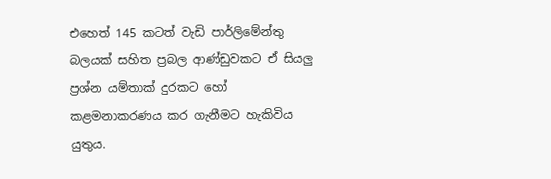එහෙත් 145 කටත් වැඩි පාර්ලිමේන්තු බලයක් සහිත ප්‍රබල ආණ්ඩුවකට ඒ සියලු ප්‍රශ්න යම්තාක් දුරකට හෝ කළමනාකරණය කර ගැනීමට හැකිවිය යුතුය.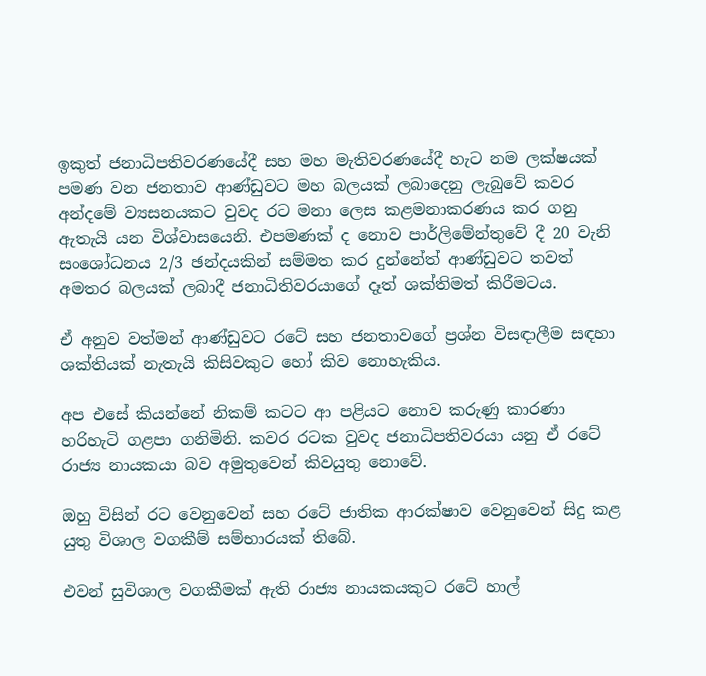ඉකුත් ජනාධිපතිවරණයේදී සහ මහ මැතිවරණයේදී හැට නම ලක්ෂයක් පමණ වන ජනතාව ආණ්ඩුවට මහ බලයක් ලබාදෙනු ලැබුවේ කවර අන්දමේ ව්‍යසනයකට වුවද රට මනා ලෙස කළමනාකරණය කර ගනු ඇතැයි යන විශ්වාසයෙනි. එපමණක් ද නොව පාර්ලිමේන්තුවේ දී 20 වැනි සංශෝධනය 2/3 ඡන්දයකින් සම්මත කර දුන්නේත් ආණ්ඩුවට තවත් අමතර බලයක් ලබාදී ජනාධිතිවරයාගේ දෑත් ශක්තිමත් කිරීමටය.

ඒ අනුව වත්මන් ආණ්ඩුවට රටේ සහ ජනතාවගේ ප්‍රශ්න විසඳාලීම සඳහා ශක්තියක් නැතැයි කිසිවකුට හෝ කිව නොහැකිය.

අප එසේ කියන්නේ නිකම් කටට ආ පළියට නොව කරුණු කාරණා හරිහැටි ගළපා ගනිමිනි. කවර රටක වුවද ජනාධිපතිවරයා යනු ඒ රටේ රාජ්‍ය නායකයා බව අමුතුවෙන් කිවයුතු නොවේ.

ඔහු විසින් රට වෙනුවෙන් සහ රටේ ජාතික ආරක්ෂාව වෙනුවෙන් සිදු කළ යුතු විශාල වගකීම් සම්භාරයක් තිබේ.

එවන් සුවිශාල වගකීමක් ඇති රාජ්‍ය නායකයකුට රටේ හාල්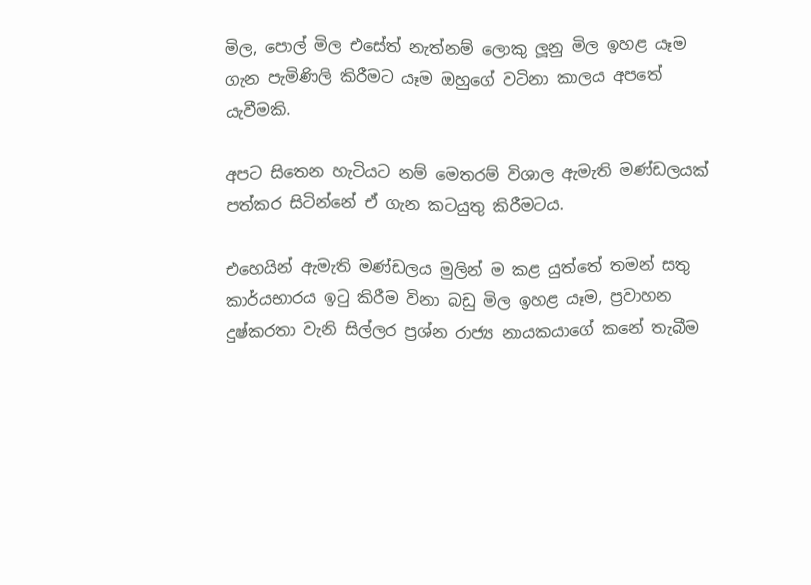මිල, පොල් මිල එසේත් නැත්නම් ලොකු ලූනු මිල ඉහළ යෑම ගැන පැමිණිලි කිරීමට යෑම ඔහුගේ වටිනා කාලය අපතේ යැවීමකි.

අපට සිතෙන හැටියට නම් මෙතරම් විශාල ඇමැති මණ්ඩලයක් පත්කර සිටින්නේ ඒ ගැන කටයුතු කිරීමටය.

එහෙයින් ඇමැති මණ්ඩලය මුලින් ම කළ යුත්තේ තමන් සතු කාර්යභාරය ඉටු කිරීම විනා බඩු මිල ඉහළ යෑම, ප්‍රවාහන දුෂ්කරතා වැනි සිල්ලර ප්‍රශ්න රාජ්‍ය නායකයාගේ කනේ තැබීම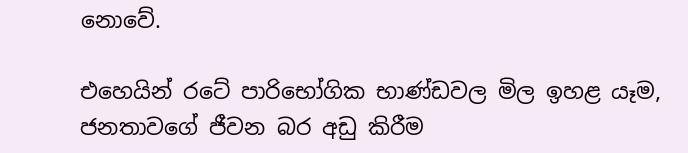නොවේ.

එහෙයින් රටේ පාරිභෝගික භාණ්ඩවල මිල ඉහළ යෑම, ජනතාවගේ ජීවන බර අඩු කිරීම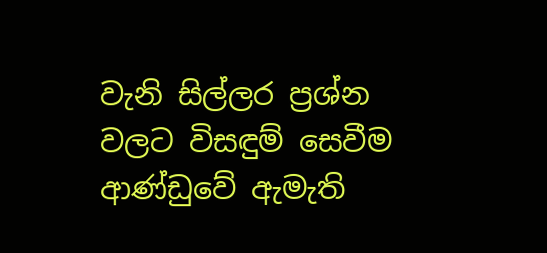වැනි සිල්ලර ප්‍රශ්න වලට විසඳුම් සෙවීම ආණ්ඩුවේ ඇමැති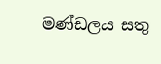මණ්ඩලය සතු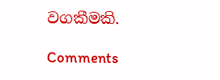වගකීමකි.

Comments